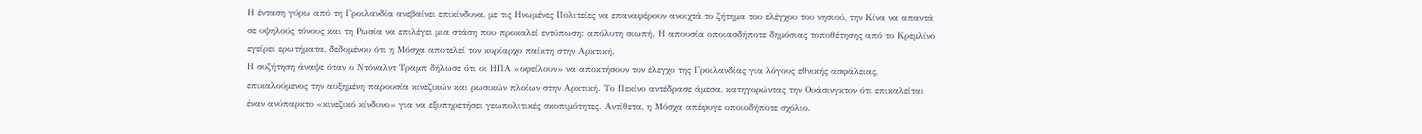Η ένταση γύρω από τη Γροιλανδία ανεβαίνει επικίνδυνα, με τις Ηνωμένες Πολιτείες να επαναφέρουν ανοιχτά το ζήτημα του ελέγχου του νησιού, την Κίνα να απαντά σε υψηλούς τόνους και τη Ρωσία να επιλέγει μια στάση που προκαλεί εντύπωση: απόλυτη σιωπή. Η απουσία οποιασδήποτε δημόσιας τοποθέτησης από το Κρεμλίνο εγείρει ερωτήματα, δεδομένου ότι η Μόσχα αποτελεί τον κυρίαρχο παίκτη στην Αρκτική.
Η συζήτηση άναψε όταν ο Ντόναλντ Τραμπ δήλωσε ότι οι ΗΠΑ «οφείλουν» να αποκτήσουν τον έλεγχο της Γροιλανδίας για λόγους εθνικής ασφάλειας, επικαλούμενος την αυξημένη παρουσία κινεζικών και ρωσικών πλοίων στην Αρκτική. Το Πεκίνο αντέδρασε άμεσα, κατηγορώντας την Ουάσινγκτον ότι επικαλείται έναν ανύπαρκτο «κινεζικό κίνδυνο» για να εξυπηρετήσει γεωπολιτικές σκοπιμότητες. Αντίθετα, η Μόσχα απέφυγε οποιοδήποτε σχόλιο.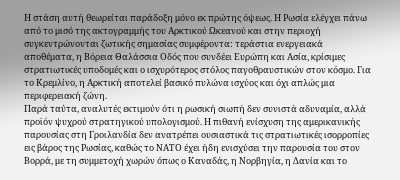Η στάση αυτή θεωρείται παράδοξη μόνο εκ πρώτης όψεως. Η Ρωσία ελέγχει πάνω από το μισό της ακτογραμμής του Αρκτικού Ωκεανού και στην περιοχή συγκεντρώνονται ζωτικής σημασίας συμφέροντα: τεράστια ενεργειακά αποθέματα, η Βόρεια Θαλάσσια Οδός που συνδέει Ευρώπη και Ασία, κρίσιμες στρατιωτικές υποδομές και ο ισχυρότερος στόλος παγοθραυστικών στον κόσμο. Για το Κρεμλίνο, η Αρκτική αποτελεί βασικό πυλώνα ισχύος και όχι απλώς μια περιφερειακή ζώνη.
Παρά ταύτα, αναλυτές εκτιμούν ότι η ρωσική σιωπή δεν συνιστά αδυναμία, αλλά προϊόν ψυχρού στρατηγικού υπολογισμού. Η πιθανή ενίσχυση της αμερικανικής παρουσίας στη Γροιλανδία δεν ανατρέπει ουσιαστικά τις στρατιωτικές ισορροπίες εις βάρος της Ρωσίας, καθώς το ΝΑΤΟ έχει ήδη ενισχύσει την παρουσία του στον Βορρά, με τη συμμετοχή χωρών όπως ο Καναδάς, η Νορβηγία, η Δανία και το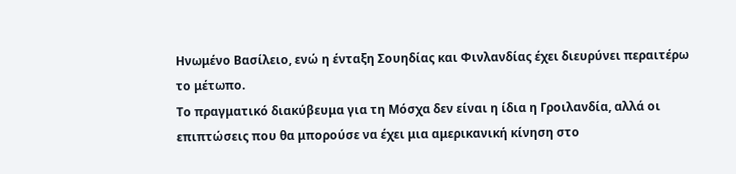Ηνωμένο Βασίλειο, ενώ η ένταξη Σουηδίας και Φινλανδίας έχει διευρύνει περαιτέρω το μέτωπο.
Το πραγματικό διακύβευμα για τη Μόσχα δεν είναι η ίδια η Γροιλανδία, αλλά οι επιπτώσεις που θα μπορούσε να έχει μια αμερικανική κίνηση στο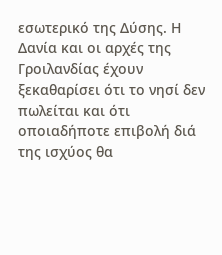εσωτερικό της Δύσης. Η Δανία και οι αρχές της Γροιλανδίας έχουν ξεκαθαρίσει ότι το νησί δεν πωλείται και ότι οποιαδήποτε επιβολή διά της ισχύος θα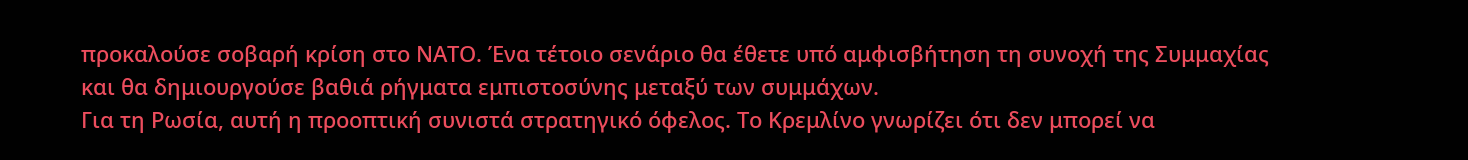προκαλούσε σοβαρή κρίση στο ΝΑΤΟ. Ένα τέτοιο σενάριο θα έθετε υπό αμφισβήτηση τη συνοχή της Συμμαχίας και θα δημιουργούσε βαθιά ρήγματα εμπιστοσύνης μεταξύ των συμμάχων.
Για τη Ρωσία, αυτή η προοπτική συνιστά στρατηγικό όφελος. Το Κρεμλίνο γνωρίζει ότι δεν μπορεί να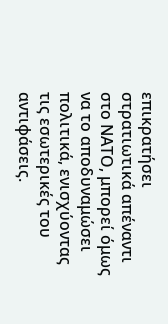επικρατήσει στρατιωτικά απέναντι στο ΝΑΤΟ, μπορεί όμως να το αποδυναμώσει πολιτικά, ενισχύοντας τις εσωτερικές του αντιφάσεις.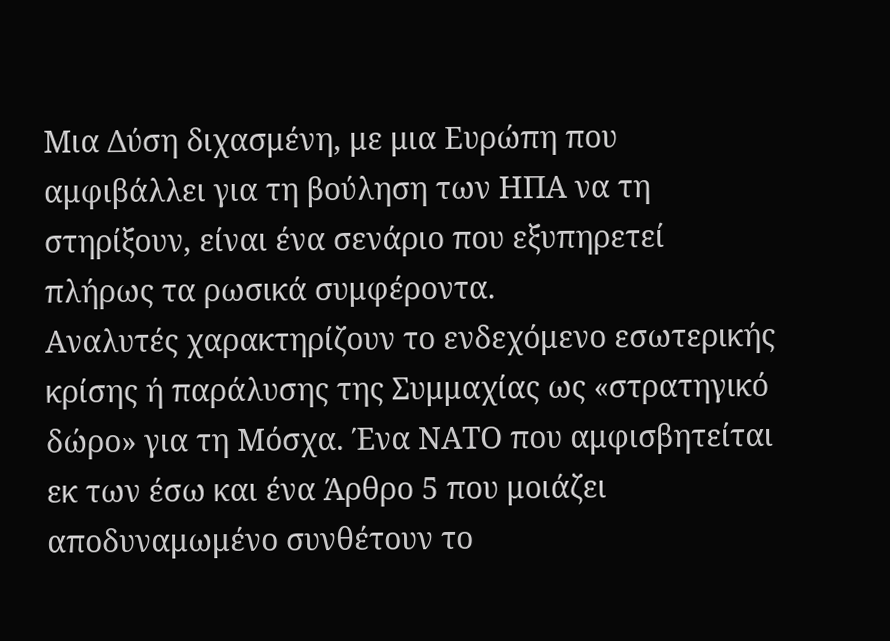Μια Δύση διχασμένη, με μια Ευρώπη που αμφιβάλλει για τη βούληση των ΗΠΑ να τη στηρίξουν, είναι ένα σενάριο που εξυπηρετεί πλήρως τα ρωσικά συμφέροντα.
Αναλυτές χαρακτηρίζουν το ενδεχόμενο εσωτερικής κρίσης ή παράλυσης της Συμμαχίας ως «στρατηγικό δώρο» για τη Μόσχα. Ένα ΝΑΤΟ που αμφισβητείται εκ των έσω και ένα Άρθρο 5 που μοιάζει αποδυναμωμένο συνθέτουν το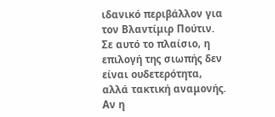ιδανικό περιβάλλον για τον Βλαντίμιρ Πούτιν.
Σε αυτό το πλαίσιο, η επιλογή της σιωπής δεν είναι ουδετερότητα, αλλά τακτική αναμονής. Αν η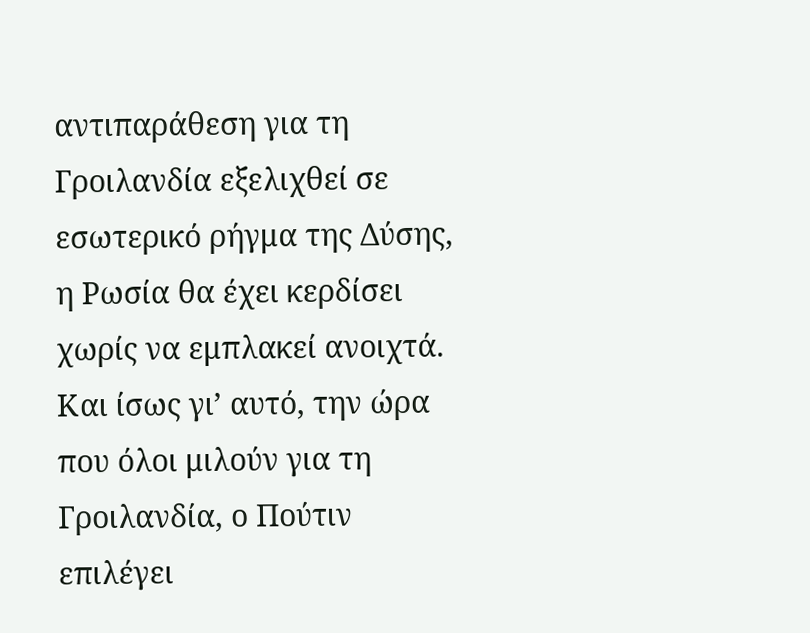αντιπαράθεση για τη Γροιλανδία εξελιχθεί σε εσωτερικό ρήγμα της Δύσης, η Ρωσία θα έχει κερδίσει χωρίς να εμπλακεί ανοιχτά. Και ίσως γι’ αυτό, την ώρα που όλοι μιλούν για τη Γροιλανδία, ο Πούτιν επιλέγει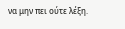να μην πει ούτε λέξη.